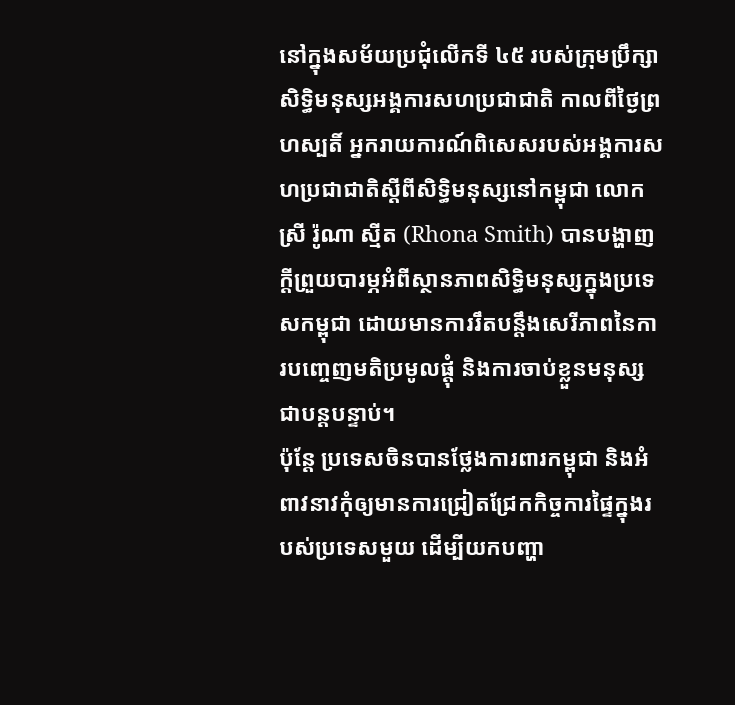នៅក្នុងសម័យប្រជុំលើកទី ៤៥ របស់ក្រុមប្រឹក្សាសិទ្ធិមនុស្សអង្គការសហប្រជាជាតិ កាលពីថ្ងៃព្រហស្បតិ៍ អ្នករាយការណ៍ពិសេសរបស់អង្គការសហប្រជាជាតិស្តីពីសិទ្ធិមនុស្សនៅកម្ពុជា លោកស្រី រ៉ូណា ស្មីត (Rhona Smith) បានបង្ហាញក្តីព្រួយបារម្ភអំពីស្ថានភាពសិទ្ធិមនុស្សក្នុងប្រទេសកម្ពុជា ដោយមានការរឹតបន្តឹងសេរីភាពនៃការបញ្ចេញមតិប្រមូលផ្តុំ និងការចាប់ខ្លួនមនុស្សជាបន្តបន្ទាប់។
ប៉ុន្តែ ប្រទេសចិនបានថ្លែងការពារកម្ពុជា និងអំពាវនាវកុំឲ្យមានការជ្រៀតជ្រែកកិច្ចការផ្ទៃក្នុងរបស់ប្រទេសមួយ ដើម្បីយកបញ្ហា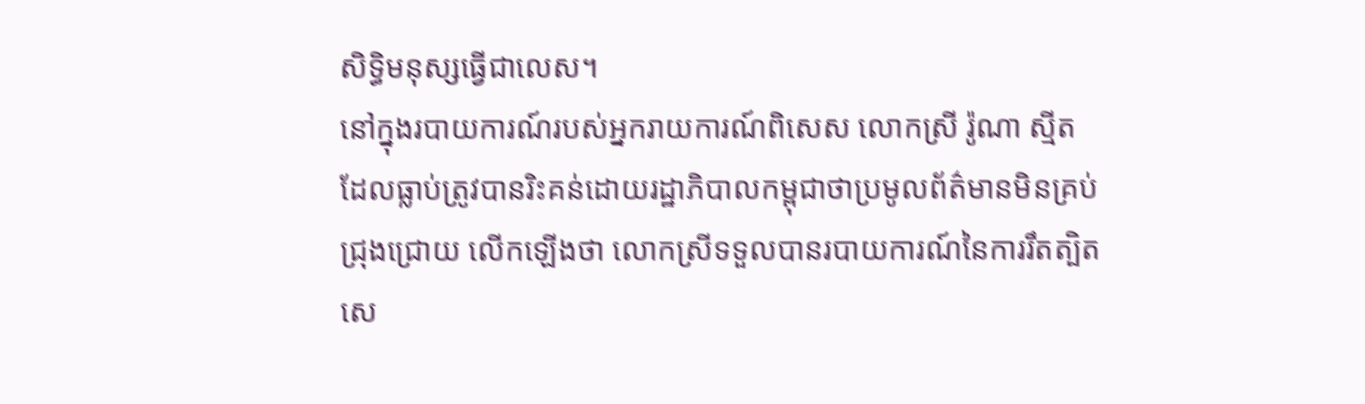សិទ្ធិមនុស្សធ្វើជាលេស។
នៅក្នុងរបាយការណ៍របស់អ្នករាយការណ៍ពិសេស លោកស្រី រ៉ូណា ស្មីត ដែលធ្លាប់ត្រូវបានរិះគន់ដោយរដ្ឋាភិបាលកម្ពុជាថាប្រមូលព័ត៌មានមិនគ្រប់ជ្រុងជ្រោយ លើកឡើងថា លោកស្រីទទួលបានរបាយការណ៍នៃការរឹតត្បិតសេ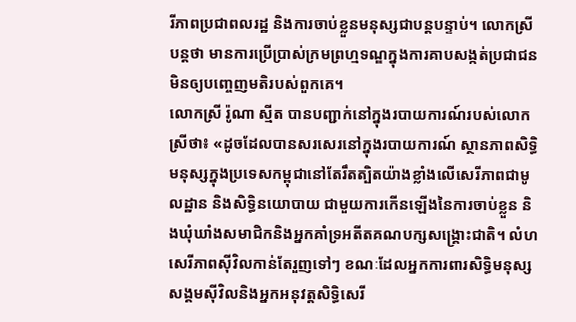រីភាពប្រជាពលរដ្ឋ និងការចាប់ខ្លួនមនុស្សជាបន្តបន្ទាប់។ លោកស្រីបន្តថា មានការប្រើប្រាស់ក្រមព្រហ្មទណ្ឌក្នុងការគាបសង្កត់ប្រជាជនមិនឲ្យបញ្ចេញមតិរបស់ពួកគេ។
លោកស្រី រ៉ូណា ស្មីត បានបញ្ជាក់នៅក្នុងរបាយការណ៍របស់លោកស្រីថា៖ «ដូចដែលបានសរសេរនៅក្នុងរបាយការណ៍ ស្ថានភាពសិទ្ធិមនុស្សក្នុងប្រទេសកម្ពុជានៅតែរឹតត្បិតយ៉ាងខ្លាំងលើសេរីភាពជាមូលដ្ឋាន និងសិទ្ធិនយោបាយ ជាមួយការកើនឡើងនៃការចាប់ខ្លួន និងឃុំឃាំងសមាជិកនិងអ្នកគាំទ្រអតីតគណបក្សសង្រ្គោះជាតិ។ លំហសេរីភាពស៊ីវិលកាន់តែរួញទៅៗ ខណៈដែលអ្នកការពារសិទ្ធិមនុស្ស សង្គមស៊ីវិលនិងអ្នកអនុវត្តសិទ្ធិសេរី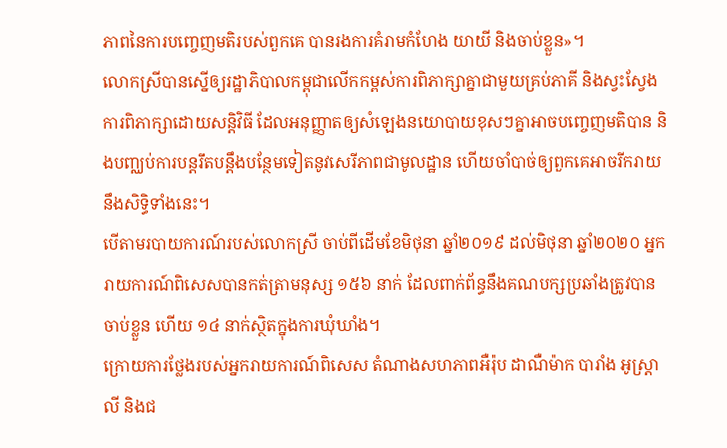ភាពនៃការបញ្ចេញមតិរបស់ពួកគេ បានរងការគំរាមកំហែង យាយី និងចាប់ខ្លួន»។
លោកស្រីបានស្នើឲ្យរដ្ឋាភិបាលកម្ពុជាលើកកម្ពស់ការពិភាក្សាគ្នាជាមួយគ្រប់ភាគី និងស្វះស្វែងការពិភាក្សាដោយសន្តិវិធី ដែលអនុញ្ញាតឲ្យសំឡេងនយោបាយខុសៗគ្នាអាចបញ្ចេញមតិបាន និងបញ្ឈប់ការបន្តរឹតបន្តឹងបន្ថែមទៀតនូវសេរីភាពជាមូលដ្ឋាន ហើយចាំបាច់ឲ្យពួកគេអាចរីករាយនឹងសិទ្ធិទាំងនេះ។
បើតាមរបាយការណ៍របស់លោកស្រី ចាប់ពីដើមខែមិថុនា ឆ្នាំ២០១៩ ដល់មិថុនា ឆ្នាំ២០២០ អ្នករាយការណ៍ពិសេសបានកត់ត្រាមនុស្ស ១៥៦ នាក់ ដែលពាក់ព័ន្ធនឹងគណបក្សប្រឆាំងត្រូវបានចាប់ខ្លួន ហើយ ១៤ នាក់ស្ថិតក្នុងការឃុំឃាំង។
ក្រោយការថ្លែងរបស់អ្នករាយការណ៍ពិសេស តំណាងសហភាពអឺរ៉ុប ដាណឺម៉ាក បារាំង អូស្រ្តាលី និងជ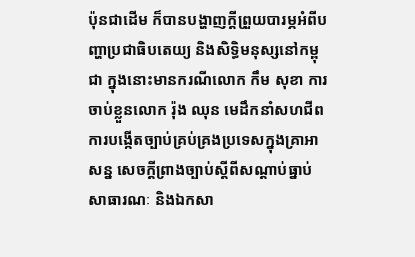ប៉ុនជាដើម ក៏បានបង្ហាញក្តីព្រួយបារម្ភអំពីបញ្ហាប្រជាធិបតេយ្យ និងសិទ្ធិមនុស្សនៅកម្ពុជា ក្នុងនោះមានករណីលោក កឹម សុខា ការចាប់ខ្លួនលោក រ៉ុង ឈុន មេដឹកនាំសហជីព ការបង្កើតច្បាប់គ្រប់គ្រងប្រទេសក្នុងគ្រាអាសន្ន សេចក្តីព្រាងច្បាប់ស្តីពីសណ្តាប់ធ្នាប់សាធារណៈ និងឯកសា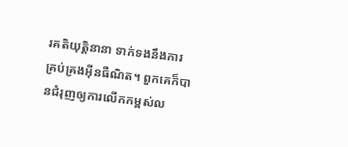រគតិយុត្តិនានា ទាក់ទងនឹងការគ្រប់គ្រងអ៊ីនធឺណិត។ ពួកគេក៏បានជំរុញឲ្យការលើកកម្ពស់ល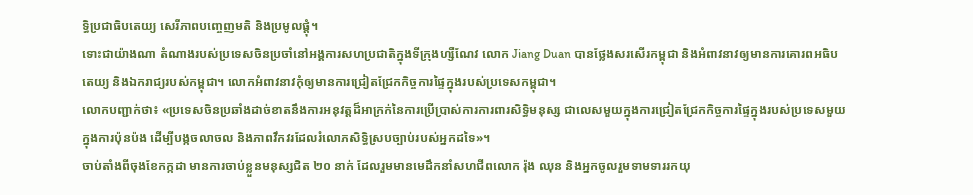ទ្ធិប្រជាធិបតេយ្យ សេរីភាពបញ្ចេញមតិ និងប្រមូលផ្តុំ។
ទោះជាយ៉ាងណា តំណាងរបស់ប្រទេសចិនប្រចាំនៅអង្គការសហប្រជាតិក្នុងទីក្រុងហ្សឺណែវ លោក Jiang Duan បានថ្លែងសរសើរកម្ពុជា និងអំពាវនាវឲ្យមានការគោរពអធិបតេយ្យ និងឯករាជ្យរបស់កម្ពុជា។ លោកអំពាវនាវកុំឲ្យមានការជ្រៀតជ្រែកកិច្ចការផ្ទៃក្នុងរបស់ប្រទេសកម្ពុជា។
លោកបញ្ជាក់ថា៖ «ប្រទេសចិនប្រឆាំងដាច់ខាតនឹងការអនុវត្តដ៏អាក្រក់នៃការប្រើប្រាស់ការការពារសិទ្ធិមនុស្ស ជាលេសមួយក្នុងការជ្រៀតជ្រែកកិច្ចការផ្ទៃក្នុងរបស់ប្រទេសមួយក្នុងការប៉ុនប៉ង ដើម្បីបង្កចលាចល និងភាពវឹកវរដែលរំលោភសិទ្ធិស្របច្បាប់របស់អ្នកដទៃ»។
ចាប់តាំងពីចុងខែកក្កដា មានការចាប់ខ្លួនមនុស្សជិត ២០ នាក់ ដែលរួមមានមេដឹកនាំសហជីពលោក រ៉ុង ឈុន និងអ្នកចូលរួមទាមទាររកយុ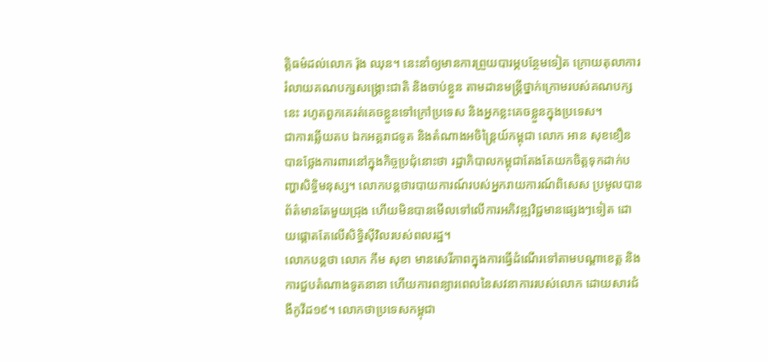ត្តិធម៌ដល់លោក រ៉ុង ឈុន។ នេះនាំឲ្យមានការព្រួយបារម្ភបន្ថែមទៀត ក្រោយតុលាការរំលាយគណបក្សសង្រ្គោះជាតិ និងចាប់ខ្លួន តាមដានមន្រ្តីថ្នាក់ក្រោមរបស់គណបក្សនេះ រហូតពួកគេរត់គេចខ្លួនទៅក្រៅប្រទេស និងអ្នកខ្លះគេចខ្លួនក្នុងប្រទេស។
ជាការឆ្លើយតប ឯកអគ្គរាជទូត និងតំណាងអចិន្ត្រៃយ៍កម្ពុជា លោក អាន សុខខឿន បានថ្លែងការពារនៅក្នុងកិច្ចប្រជុំនោះថា រដ្ឋាភិបាលកម្ពុជាតែងតែយកចិត្តទុកដាក់បញ្ហាសិទ្ធិមនុស្ស។ លោកបន្តថារបាយការណ៍របស់អ្នករាយការណ៍ពិសេស ប្រមូលបានព័ត៌មានតែមួយជ្រុង ហើយមិនបានមើលទៅលើការអភិវឌ្ឍវិជ្ជមានផ្សេងៗទៀត ដោយផ្តោតតែលើសិទ្ធិស៊ីវិលរបស់ពលរដ្ឋ។
លោកបន្តថា លោក កឹម សុខា មានសេរីភាពក្នុងការធ្វើដំណើរទៅតាមបណ្តាខេត្ត និងការជួបតំណាងទូតនានា ហើយការពន្យារពេលនៃសវនាការរបស់លោក ដោយសារជំងឺកូវីដ១៩។ លោកថាប្រទេសកម្ពុជា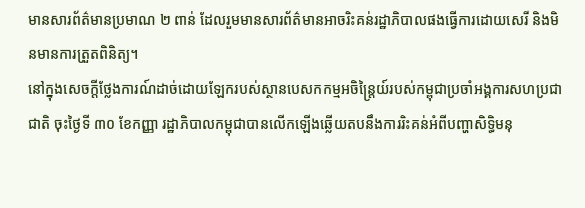មានសារព័ត៌មានប្រមាណ ២ ពាន់ ដែលរួមមានសារព័ត៌មានអាចរិះគន់រដ្ឋាភិបាលផងធ្វើការដោយសេរី និងមិនមានការត្រួតពិនិត្យ។
នៅក្នុងសេចក្តីថ្លែងការណ៍ដាច់ដោយឡែករបស់ស្ថានបេសកកម្មអចិន្រ្តៃយ៍របស់កម្ពុជាប្រចាំអង្គការសហប្រជាជាតិ ចុះថ្ងៃទី ៣០ ខែកញ្ញា រដ្ឋាភិបាលកម្ពុជាបានលើកឡើងឆ្លើយតបនឹងការរិះគន់អំពីបញ្ហាសិទ្ធិមនុ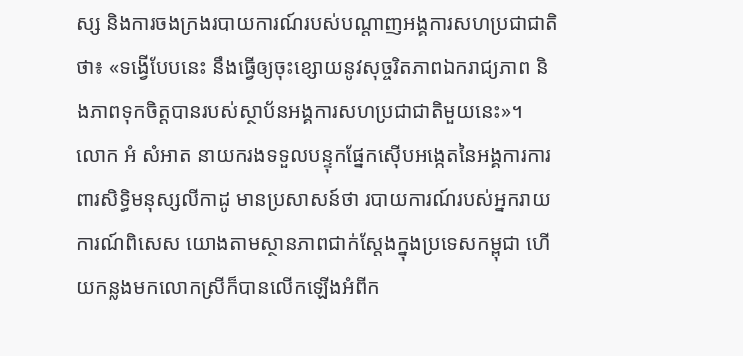ស្ស និងការចងក្រងរបាយការណ៍របស់បណ្តាញអង្គការសហប្រជាជាតិថា៖ «ទង្វើបែបនេះ នឹងធ្វើឲ្យចុះខ្សោយនូវសុច្ចរិតភាពឯករាជ្យភាព និងភាពទុកចិត្តបានរបស់ស្ថាប័នអង្គការសហប្រជាជាតិមួយនេះ»។
លោក អំ សំអាត នាយករងទទួលបន្ទុកផ្នែកស៊ើបអង្កេតនៃអង្គការការពារសិទ្ធិមនុស្សលីកាដូ មានប្រសាសន៍ថា របាយការណ៍របស់អ្នករាយការណ៍ពិសេស យោងតាមស្ថានភាពជាក់ស្តែងក្នុងប្រទេសកម្ពុជា ហើយកន្លងមកលោកស្រីក៏បានលើកឡើងអំពីក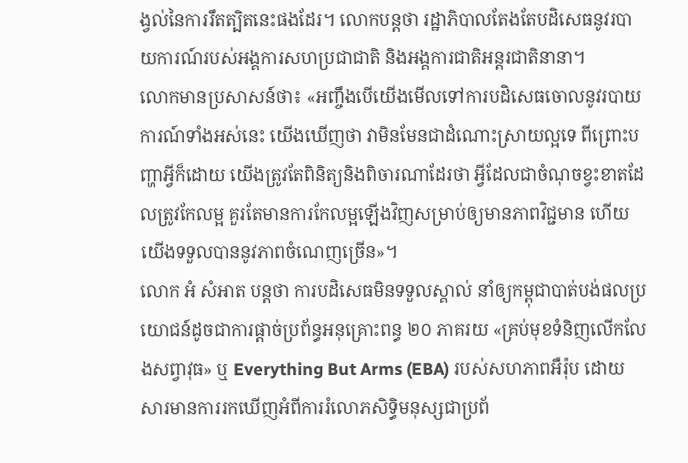ង្វល់នៃការរឹតត្បិតនេះផងដែរ។ លោកបន្តថា រដ្ឋាភិបាលតែងតែបដិសេធនូវរបាយការណ៍របស់អង្គការសហប្រជាជាតិ និងអង្គការជាតិអន្តរជាតិនានា។
លោកមានប្រសាសន៍ថា៖ «អញ្ចឹងបើយើងមើលទៅការបដិសេធចោលនូវរបាយការណ៍ទាំងអស់នេះ យើងឃើញថា វាមិនមែនជាដំណោះស្រាយល្អទេ ពីព្រោះបញ្ហាអ្វីក៏ដោយ យើងត្រូវតែពិនិត្យនិងពិចារណាដែរថា អ្វីដែលជាចំណុចខ្វះខាតដែលត្រូវកែលម្អ គួរតែមានការកែលម្អឡើងវិញសម្រាប់ឲ្យមានភាពវិជ្ជមាន ហើយយើងទទួលបាននូវភាពចំណេញច្រើន»។
លោក អំ សំអាត បន្តថា ការបដិសេធមិនទទួលស្គាល់ នាំឲ្យកម្ពុជាបាត់បង់ផលប្រយោជន៍ដូចជាការផ្តាច់ប្រព័ន្ធអនុគ្រោះពន្ធ ២០ ភាគរយ «គ្រប់មុខទំនិញលើកលែងសព្វាវុធ» ឬ Everything But Arms (EBA) របស់សហភាពអឺរ៉ុប ដោយសារមានការរកឃើញអំពីការរំលោភសិទ្ធិមនុស្សជាប្រព័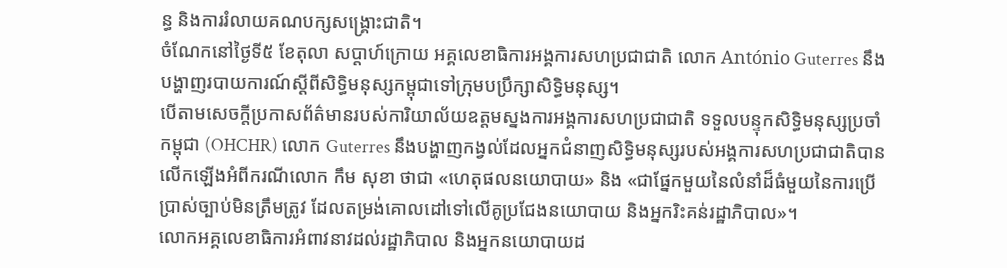ន្ធ និងការរំលាយគណបក្សសង្រ្គោះជាតិ។
ចំណែកនៅថ្ងៃទី៥ ខែតុលា សប្តាហ៍ក្រោយ អគ្គលេខាធិការអង្គការសហប្រជាជាតិ លោក António Guterres នឹងបង្ហាញរបាយការណ៍ស្តីពីសិទ្ធិមនុស្សកម្ពុជាទៅក្រុមបប្រឹក្សាសិទ្ធិមនុស្ស។
បើតាមសេចក្តីប្រកាសព័ត៌មានរបស់ការិយាល័យឧត្តមស្នងការអង្គការសហប្រជាជាតិ ទទួលបន្ទុកសិទ្ធិមនុស្សប្រចាំកម្ពុជា (OHCHR) លោក Guterres នឹងបង្ហាញកង្វល់ដែលអ្នកជំនាញសិទ្ធិមនុស្សរបស់អង្គការសហប្រជាជាតិបានលើកឡើងអំពីករណីលោក កឹម សុខា ថាជា «ហេតុផលនយោបាយ» និង «ជាផ្នែកមួយនៃលំនាំដ៏ធំមួយនៃការប្រើប្រាស់ច្បាប់មិនត្រឹមត្រូវ ដែលតម្រង់គោលដៅទៅលើគូប្រជែងនយោបាយ និងអ្នករិះគន់រដ្ឋាភិបាល»។
លោកអគ្គលេខាធិការអំពាវនាវដល់រដ្ឋាភិបាល និងអ្នកនយោបាយដ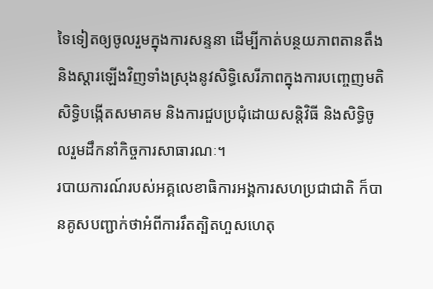ទៃទៀតឲ្យចូលរួមក្នុងការសន្ទនា ដើម្បីកាត់បន្ថយភាពតានតឹង និងស្តារឡើងវិញទាំងស្រុងនូវសិទ្ធិសេរីភាពក្នុងការបញ្ចេញមតិ សិទ្ធិបង្កើតសមាគម និងការជួបប្រជុំដោយសន្តិវិធី និងសិទ្ធិចូលរួមដឹកនាំកិច្ចការសាធារណៈ។
របាយការណ៍របស់អគ្គលេខាធិការអង្គការសហប្រជាជាតិ ក៏បានគូសបញ្ជាក់ថាអំពីការរឹតត្បិតហួសហេតុ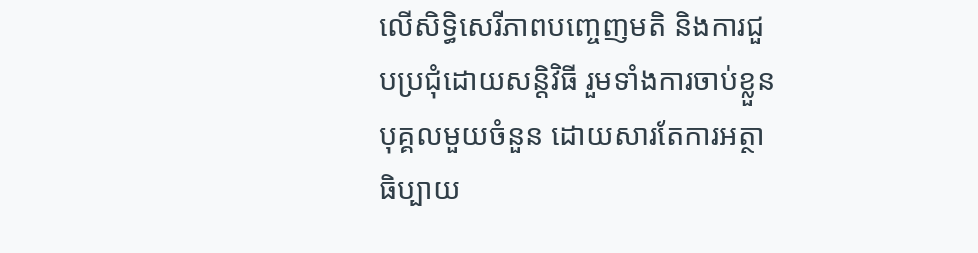លើសិទ្ធិសេរីភាពបញ្ចេញមតិ និងការជួបប្រជុំដោយសន្តិវិធី រួមទាំងការចាប់ខ្លួនបុគ្គលមួយចំនួន ដោយសារតែការអត្ថាធិប្បាយ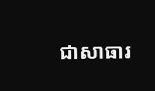ជាសាធារ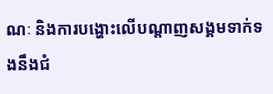ណៈ និងការបង្ហោះលើបណ្តាញសង្គមទាក់ទងនឹងជំ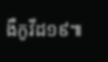ងឺកូវីដ១៩៕